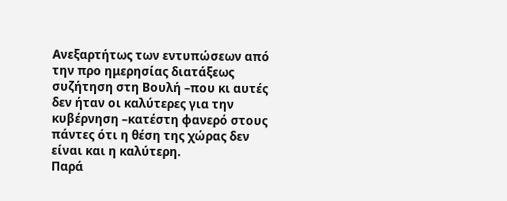Ανεξαρτήτως των εντυπώσεων από την προ ημερησίας διατάξεως συζήτηση στη Βουλή –που κι αυτές δεν ήταν οι καλύτερες για την κυβέρνηση –κατέστη φανερό στους πάντες ότι η θέση της χώρας δεν είναι και η καλύτερη.
Παρά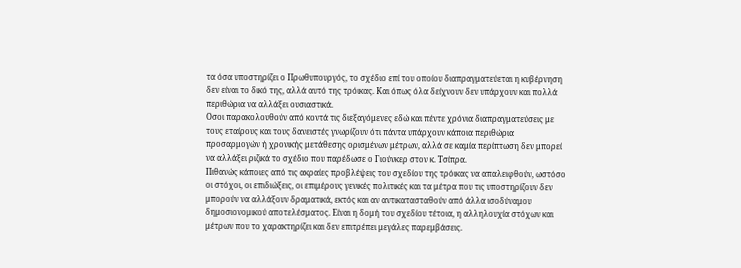τα όσα υποστηρίζει ο Πρωθυπουργός, το σχέδιο επί του οποίου διαπραγματεύεται η κυβέρνηση δεν είναι το δικό της, αλλά αυτό της τρόικας. Και όπως όλα δείχνουν δεν υπάρχουν και πολλά περιθώρια να αλλάξει ουσιαστικά.
Οσοι παρακολουθούν από κοντά τις διεξαγόμενες εδώ και πέντε χρόνια διαπραγματεύσεις με τους εταίρους και τους δανειστές γνωρίζουν ότι πάντα υπάρχουν κάποια περιθώρια προσαρμογών ή χρονικής μετάθεσης ορισμένων μέτρων, αλλά σε καμία περίπτωση δεν μπορεί να αλλάξει ριζικά το σχέδιο που παρέδωσε ο Γιούνκερ στον κ. Τσίπρα.
Πιθανώς κάποιες από τις ακραίες προβλέψεις του σχεδίου της τρόικας να απαλειφθούν, ωστόσο οι στόχοι, οι επιδιώξεις, οι επιμέρους γενικές πολιτικές και τα μέτρα που τις υποστηρίζουν δεν μπορούν να αλλάξουν δραματικά, εκτός και αν αντικατασταθούν από άλλα ισοδύναμου δημοσιονομικού αποτελέσματος. Είναι η δομή του σχεδίου τέτοια, η αλληλουχία στόχων και μέτρων που το χαρακτηρίζει και δεν επιτρέπει μεγάλες παρεμβάσεις.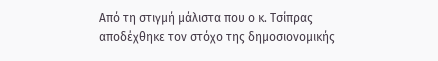Από τη στιγμή μάλιστα που ο κ. Τσίπρας αποδέχθηκε τον στόχο της δημοσιονομικής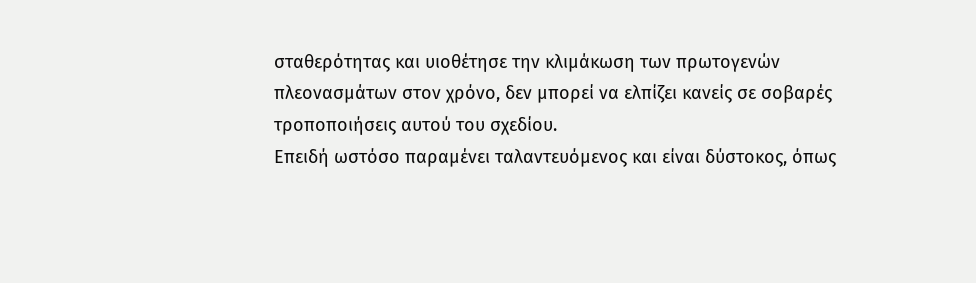σταθερότητας και υιοθέτησε την κλιμάκωση των πρωτογενών πλεονασμάτων στον χρόνο, δεν μπορεί να ελπίζει κανείς σε σοβαρές τροποποιήσεις αυτού του σχεδίου.
Επειδή ωστόσο παραμένει ταλαντευόμενος και είναι δύστοκος, όπως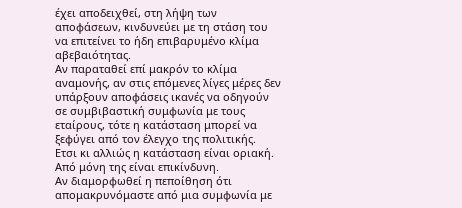έχει αποδειχθεί, στη λήψη των αποφάσεων, κινδυνεύει με τη στάση του να επιτείνει το ήδη επιβαρυμένο κλίμα αβεβαιότητας.
Αν παραταθεί επί μακρόν το κλίμα αναμονής, αν στις επόμενες λίγες μέρες δεν υπάρξουν αποφάσεις ικανές να οδηγούν σε συμβιβαστική συμφωνία με τους εταίρους, τότε η κατάσταση μπορεί να ξεφύγει από τον έλεγχο της πολιτικής.
Ετσι κι αλλιώς η κατάσταση είναι οριακή. Από μόνη της είναι επικίνδυνη.
Αν διαμορφωθεί η πεποίθηση ότι απομακρυνόμαστε από μια συμφωνία με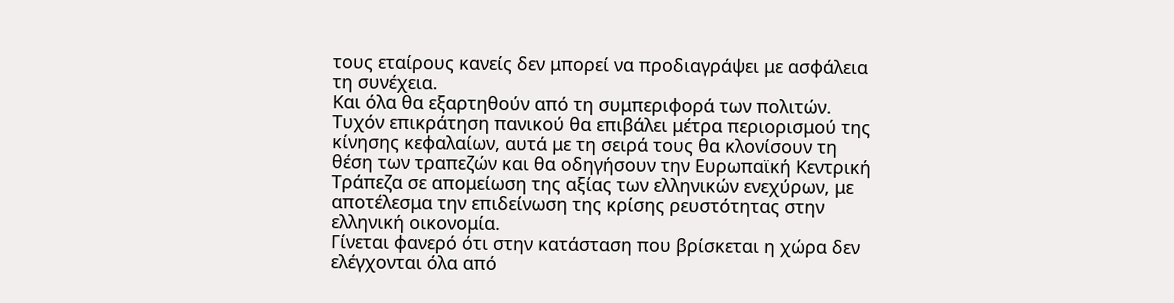τους εταίρους κανείς δεν μπορεί να προδιαγράψει με ασφάλεια τη συνέχεια.
Και όλα θα εξαρτηθούν από τη συμπεριφορά των πολιτών. Τυχόν επικράτηση πανικού θα επιβάλει μέτρα περιορισμού της κίνησης κεφαλαίων, αυτά με τη σειρά τους θα κλονίσουν τη θέση των τραπεζών και θα οδηγήσουν την Ευρωπαϊκή Κεντρική Τράπεζα σε απομείωση της αξίας των ελληνικών ενεχύρων, με αποτέλεσμα την επιδείνωση της κρίσης ρευστότητας στην ελληνική οικονομία.
Γίνεται φανερό ότι στην κατάσταση που βρίσκεται η χώρα δεν ελέγχονται όλα από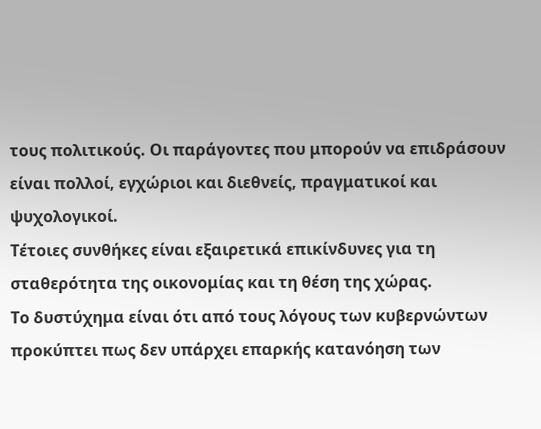τους πολιτικούς. Οι παράγοντες που μπορούν να επιδράσουν είναι πολλοί, εγχώριοι και διεθνείς, πραγματικοί και ψυχολογικοί.
Τέτοιες συνθήκες είναι εξαιρετικά επικίνδυνες για τη σταθερότητα της οικονομίας και τη θέση της χώρας.
Το δυστύχημα είναι ότι από τους λόγους των κυβερνώντων προκύπτει πως δεν υπάρχει επαρκής κατανόηση των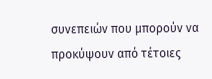συνεπειών που μπορούν να προκύψουν από τέτοιες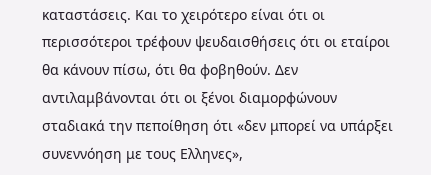καταστάσεις. Και το χειρότερο είναι ότι οι περισσότεροι τρέφουν ψευδαισθήσεις ότι οι εταίροι θα κάνουν πίσω, ότι θα φοβηθούν. Δεν αντιλαμβάνονται ότι οι ξένοι διαμορφώνουν σταδιακά την πεποίθηση ότι «δεν μπορεί να υπάρξει συνεννόηση με τους Ελληνες»,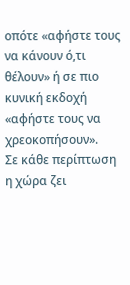οπότε «αφήστε τους να κάνουν ό,τι θέλουν» ή σε πιο κυνική εκδοχή «αφήστε τους να χρεοκοπήσουν».
Σε κάθε περίπτωση η χώρα ζει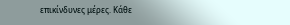επικίνδυνες μέρες. Κάθε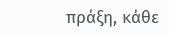πράξη, κάθε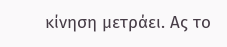κίνηση μετράει. Ας το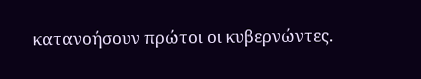κατανοήσουν πρώτοι οι κυβερνώντες.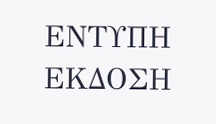ΕΝΤΥΠΗ ΕΚΔΟΣΗ